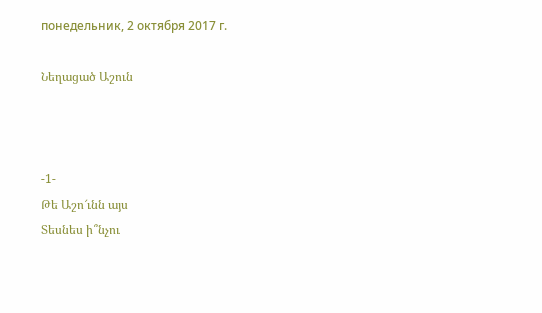понедельник, 2 октября 2017 г.

Նեղացած Աշուն



-1-
Թե Աշո՜ւնն այս
Տեսնես ի՞նչու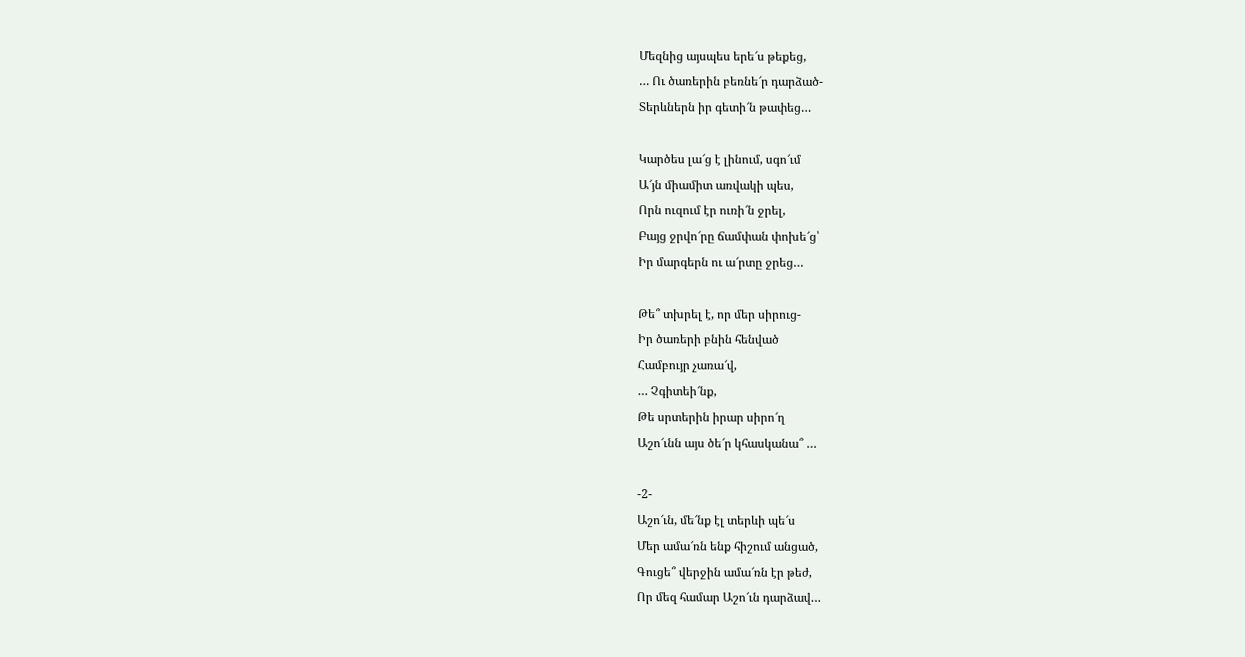Մեզնից այսպես երե՜ս թեքեց,
… Ու ծառերին բեռնե՜ր դարձած-
Տերևներն իր գետի՜ն թափեց…

Կարծես լա՜ց է լինում, սգո՜ւմ
Ա՜յն միամիտ առվակի պես,
Որն ուզում էր ուռի՜ն ջրել,
Բայց ջրվո՜րը ճամփան փոխե՜ց՝
Իր մարգերն ու ա՜րտը ջրեց…

Թե՞ տխրել է, որ մեր սիրուց-
Իր ծառերի բնին հենված
Համբույր չառա՜վ,
… Չգիտեի՜նք,
Թե սրտերին իրար սիրո՜ղ
Աշո՜ւնն այս ծե՜ր կհասկանա՞ …

-2-
Աշո՜ւն, մե՜նք էլ տերևի պե՜ս
Մեր ամա՜ռն ենք հիշում անցած,
Գուցե՞ վերջին ամա՜ռն էր թեժ,
Որ մեզ համար Աշո՜ւն դարձավ…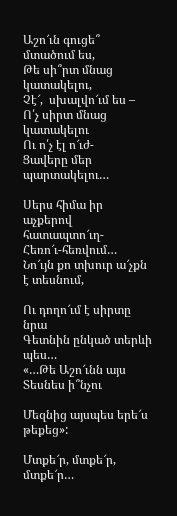Աշո՜ւն գուցե՞  մտածում ես,
Թե սի՞րտ մնաց կատակելու,
Չէ՜,  սխալվո՜ւմ ես –
Ո՛չ սիրտ մնաց կատակելու
Ու ո՛չ էլ ո՜ւժ-
Ցավերը մեր պարտակելու…

Սերս հիմա իր աչքերով հատապտո՜ւղ-
Հեռո՜ւ-հեռվում…
Նո՜ւյն քո տխուր ա՜չքն է տեսնում,

Ու դողո՜ւմ է սիրտը նրա
Գետնին ընկած տերևի պես…
«…Թե Աշո՜ւնն այս
Տեսնես ի՞նչու

Մեզնից այսպես երե՜ս թեքեց»:

Մտքե՜ր, մտքե՜ր, մտքե՜ր…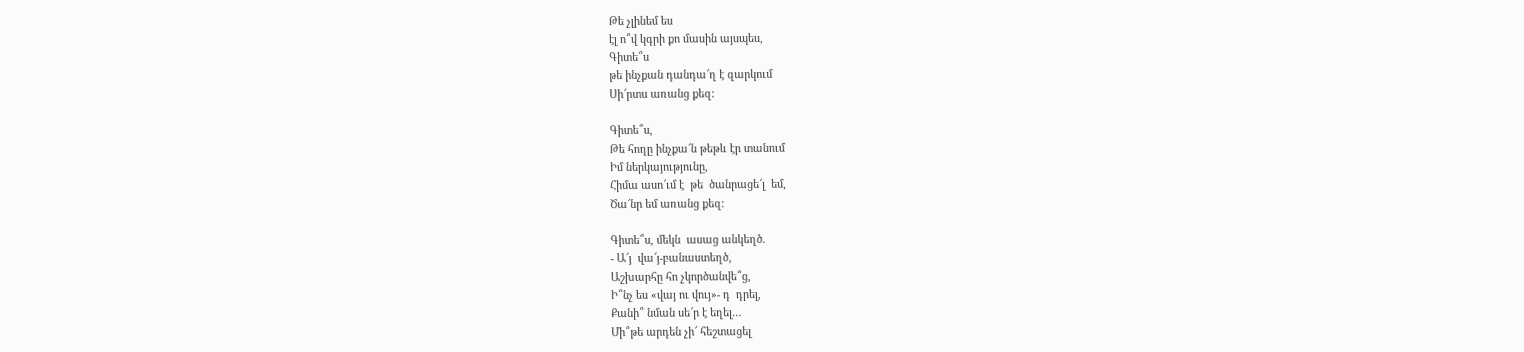Թե չլինեմ ես
էլ ո՞վ կգրի քո մասին այսպես,
Գիտե՞ս
թե ինչքան դանդա՜ղ է զարկում
Սի՜րտս առանց քեզ:

Գիտե՞ս,
Թե հողը ինչքա՜ն թեթև էր տանում
Իմ ներկայությունը,
Հիմա ասո՜ւմ է  թե  ծանրացե՜լ  եմ,
Ծա՜նր եմ առանց քեզ:

Գիտե՞ս, մեկն  ասաց անկեղծ.
- Ա՜յ  վա՜յ-բանաստեղծ,
Աշխարհը հո չկործանվե՞ց,
Ի՞նչ ես «վայ ու վույ»- դ  դրել,
Քանի՞ նման սե՜ր է եղել…
Մի՞թե արդեն չի՜ հեշտացել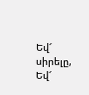Եվ՜ սիրելը,
Եվ՜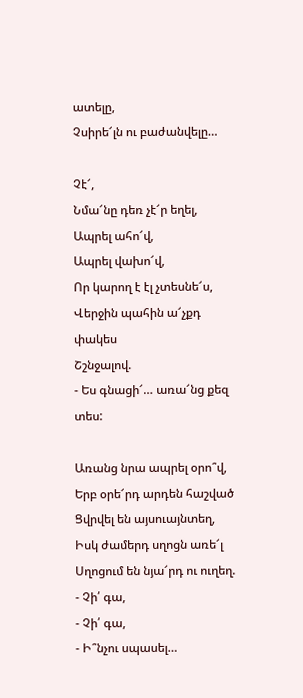ատելը,
Չսիրե՜լն ու բաժանվելը…

Չէ՜,
Նմա՜նը դեռ չէ՜ր եղել,
Ապրել ահո՜վ,
Ապրել վախո՜վ,
Որ կարող է էլ չտեսնե՜ս,
Վերջին պահին ա՜չքդ փակես
Շշնջալով.
- Ես գնացի՜… առա՜նց քեզ տես:

Առանց նրա ապրել օրո՞վ,
Երբ օրե՜րդ արդեն հաշված
Ցվրվել են այսուայնտեղ,
Իսկ ժամերդ սղոցն առե՜լ
Սղոցում են նյա՜րդ ու ուղեղ.
- Չի՛ գա,
- Չի՛ գա,
- Ի՞նչու սպասել…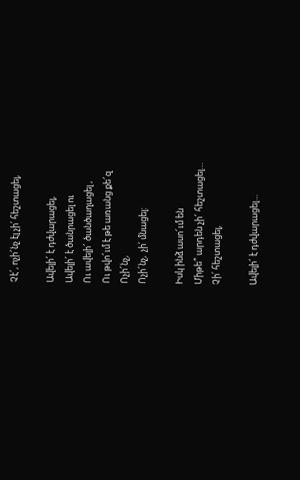Չէ՜, ոչի՜նչ էլ չի՛ հեշտացել,

Ավելի՜ է դժվարացել,
Ավելի՜ է ծանրացել ու
Ու ավելի՜ ծանծաղացել ,
Ու թվո՜ւմ է թե առանց քե՜զ
Ոչի՜նչ,
Ոչի՜նչ,  չի՛ մնացել:

Իսկ ինձ ասո՜ւմ են
Միթե՞ արդեն չի՜ հեշտացել…
Չի՛ հեշտացել,

Ավելի՜ է դժվարացել…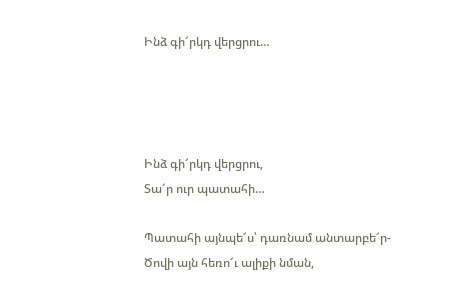Ինձ գի՜րկդ վերցրու…




Ինձ գի՜րկդ վերցրու,
Տա՜ր ուր պատահի…

Պատահի այնպե՜ս՝ դառնամ անտարբե՜ր-
Ծովի այն հեռո՜ւ ալիքի նման,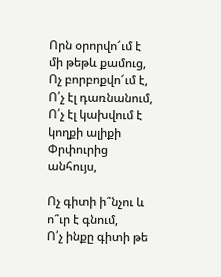Որն օրորվո՜ւմ է մի թեթև քամուց,
Ոչ բորբոքվո՜ւմ է,
Ո՛չ էլ դառնանում,
Ո՛չ էլ կախվում է կողքի ալիքի
Փրփուրից անհույս,

Ոչ գիտի ի՞նչու և ո՞ւր է գնում,
Ո՛չ ինքը գիտի թե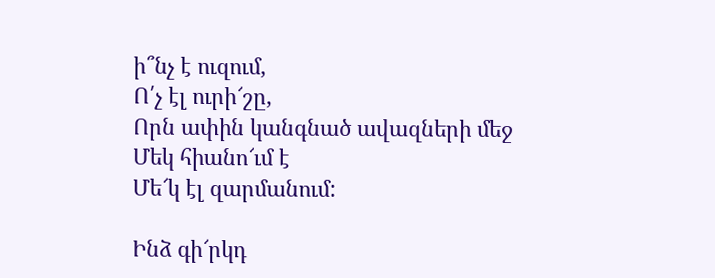ի՞նչ է ուզում,
Ո՛չ էլ ուրի՜շը,
Որն ափին կանգնած ավազների մեջ
Մեկ հիանո՜ւմ է
Մե՜կ էլ զարմանում:

Ինձ գի՜րկդ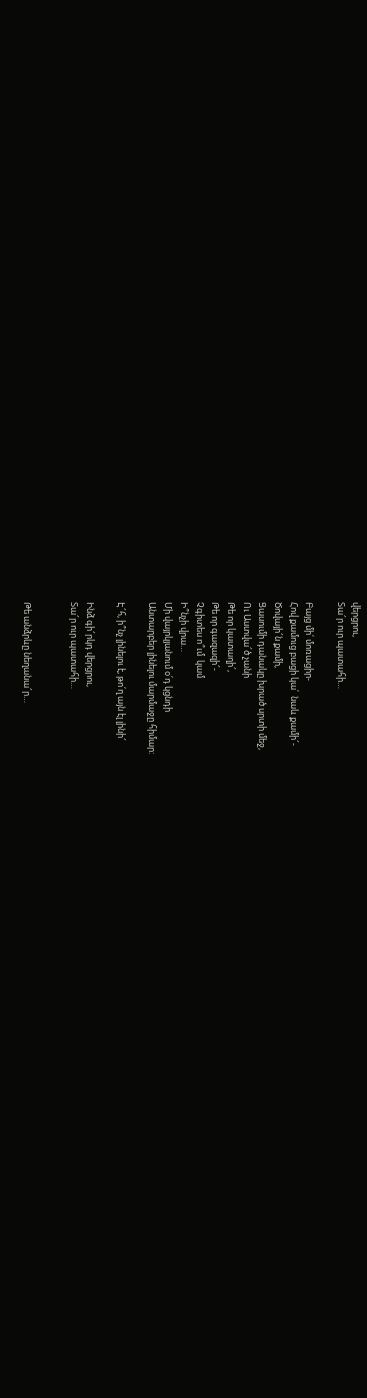վերցրու,
Տա՜ր ուր պատահի…

Բայց մի՛ մոռացիր-
Հով քամուց բացի կա՛  նաև քամի՜-
Ծովայի՜ն քամի,
Ցասումի դանակը խրած սրտի մեջ,
Ու Աստվա՜ծ չանի
Թե որ կատաղի՜,
Թե որ գազազի՜-
Չգիտես ո՞ւմ  կամ
Ի՞նչի վրա…
Մի վայրկյանում օ՛դ կցնդի
Անտարբեր լինելու մարմաջը հիմար:

Է՜հ, ի՞նչ լինելու է, թո՛ղ այն էլ լինի՜

Ինձ գի՜րկդ վերցրու,
Տա՜ր ուր պատահի…


Թե անձրևը նեղանա՜ր…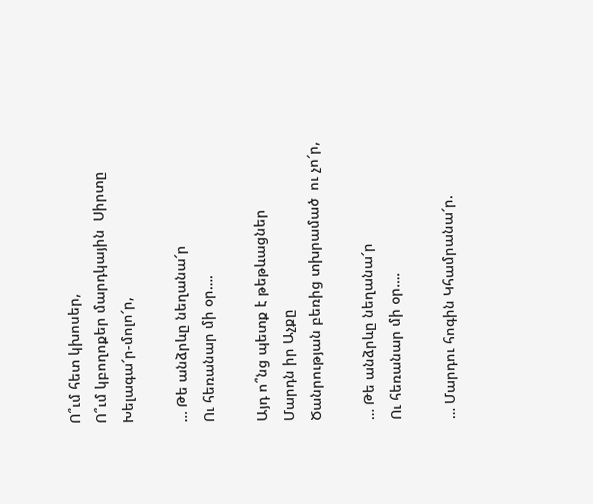Ո՞ւմ հետ կխոսեր,
Ո՞ւմ կբողոքեր մարդկային  Սիրտը
Խելագա՜ր-մոլո՜ր,

… Թե անձրևը նեղանա՜ր
Ու հեռանար մի օր….

Այդ ո՞նց պետք է թեթևացներ
Մարդն իր Աչքը
Ծանրության բեռից տխրամած  ու չո՜ր,

… Թե անձրևը նեղանա՜ր
Ու հեռանար մի օր….

… Մարդու հոգին Կհամրանա՜ր.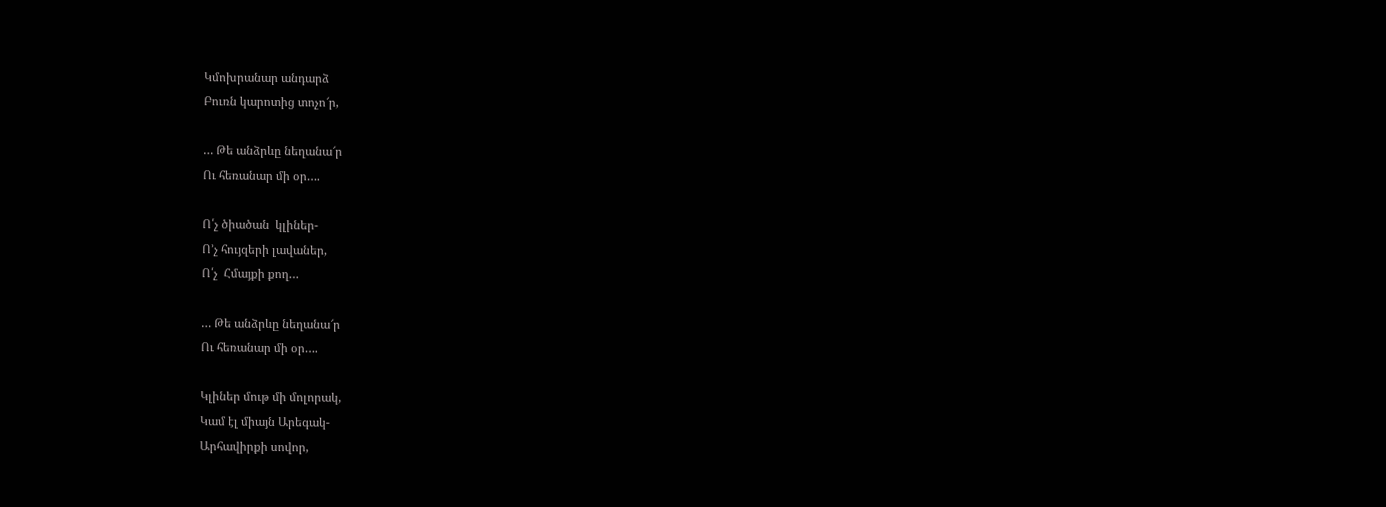Կմոխրանար անդարձ
Բուռն կարոտից տոչո՜ր,

… Թե անձրևը նեղանա՜ր
Ու հեռանար մի օր….

Ո՛չ ծիածան  կլիներ-
Ո’չ հույզերի լավաներ,
Ո՛չ  Հմայքի քող…

… Թե անձրևը նեղանա՜ր
Ու հեռանար մի օր….

Կլիներ մութ մի մոլորակ,
Կամ էլ միայն Արեգակ-
Արհավիրքի սովոր,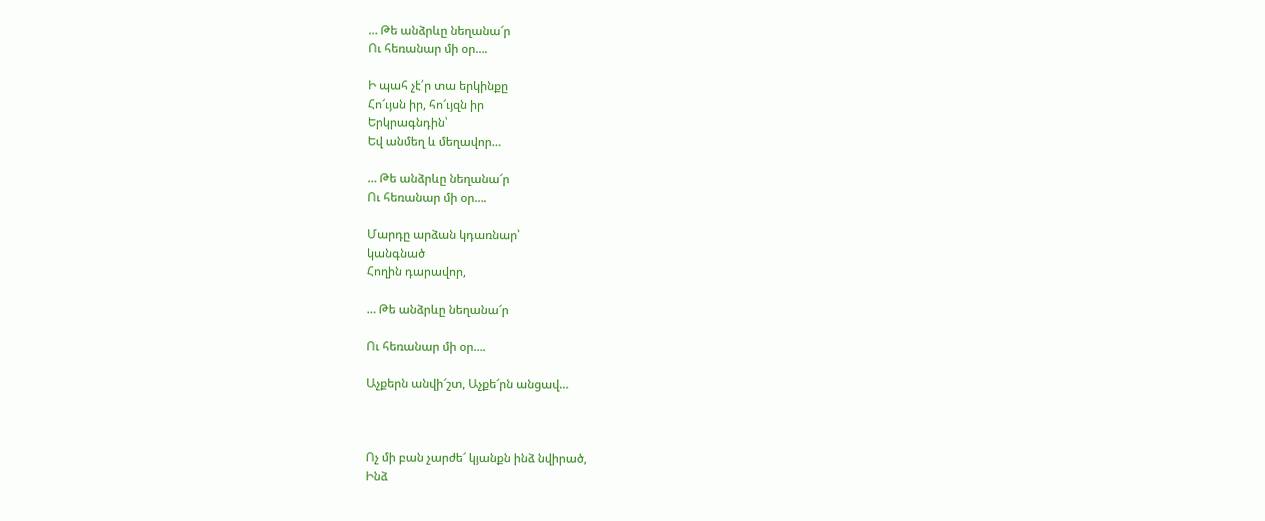… Թե անձրևը նեղանա՜ր
Ու հեռանար մի օր….

Ի պահ չէ՛ր տա երկինքը
Հո՜ւյսն իր, հո՜ւյզն իր
Երկրագնդին՝
Եվ անմեղ և մեղավոր…

… Թե անձրևը նեղանա՜ր
Ու հեռանար մի օր….

Մարդը արձան կդառնար՝
կանգնած
Հողին դարավոր,

… Թե անձրևը նեղանա՜ր

Ու հեռանար մի օր….

Աչքերն անվի՜շտ, Աչքե՜րն անցավ…



Ոչ մի բան չարժե՜ կյանքն ինձ նվիրած,
Ինձ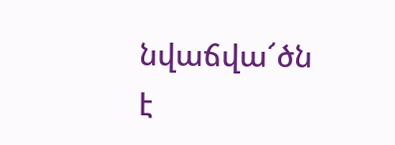նվաճվա՜ծն է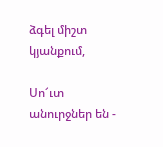ձգել միշտ կյանքում,

Սո՜ւտ անուրջներ են -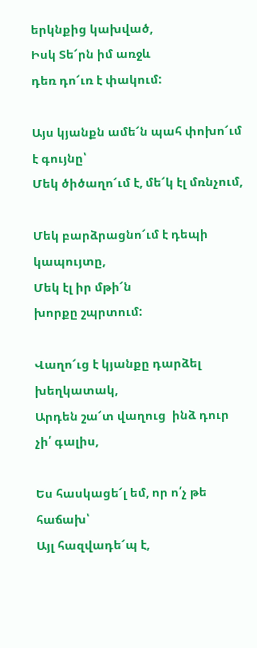երկնքից կախված,
Իսկ Տե՜րն իմ առջև
դեռ դո՜ւռ է փակում:

Այս կյանքն ամե՜ն պահ փոխո՜ւմ է գույնը՝
Մեկ ծիծաղո՜ւմ է, մե՜կ էլ մռնչում,

Մեկ բարձրացնո՜ւմ է դեպի կապույտը,
Մեկ էլ իր մթի՜ն
խորքը շպրտում:

Վաղո՜ւց է կյանքը դարձել խեղկատակ,
Արդեն շա՜տ վաղուց  ինձ դուր չի՛ գալիս,

Ես հասկացե՜լ եմ, որ ո՛չ թե հաճախ՝
Այլ հազվադե՜պ է,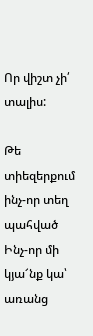Որ վիշտ չի՛ տալիս:

Թե տիեզերքում ինչ-որ տեղ պահված
Ինչ-որ մի կյա՜նք կա՝  առանց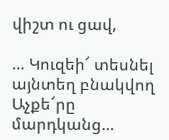վիշտ ու ցավ,

… Կուզեի՜ տեսնել այնտեղ բնակվող
Աչքե՜րը մարդկանց…